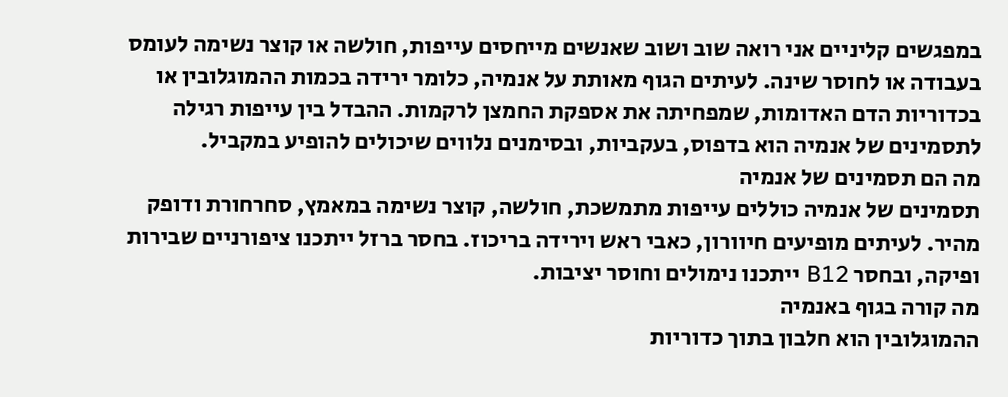במפגשים קליניים אני רואה שוב ושוב שאנשים מייחסים עייפות, חולשה או קוצר נשימה לעומס בעבודה או לחוסר שינה. לעיתים הגוף מאותת על אנמיה, כלומר ירידה בכמות ההמוגלובין או בכדוריות הדם האדומות, שמפחיתה את אספקת החמצן לרקמות. ההבדל בין עייפות רגילה לתסמינים של אנמיה הוא בדפוס, בעקביות, ובסימנים נלווים שיכולים להופיע במקביל.
מה הם תסמינים של אנמיה
תסמינים של אנמיה כוללים עייפות מתמשכת, חולשה, קוצר נשימה במאמץ, סחרחורת ודופק מהיר. לעיתים מופיעים חיוורון, כאבי ראש וירידה בריכוז. בחסר ברזל ייתכנו ציפורניים שבירות ופיקה, ובחסר B12 ייתכנו נימולים וחוסר יציבות.
מה קורה בגוף באנמיה
ההמוגלובין הוא חלבון בתוך כדוריות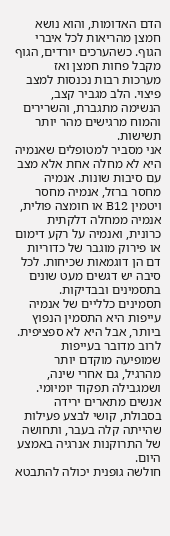הדם האדומות, והוא נושא חמצן מהריאות לכל איברי הגוף. כשהערכים יורדים, הגוף מקבל פחות חמצן ואז מערכות רבות נכנסות למצב פיצוי. הלב מגביר קצב, הנשימה מתגברת, והשרירים והמוח מרגישים מהר יותר תשישות.
אני מסביר למטופלים שאנמיה היא לא מחלה אחת אלא מצב עם סיבות שונות. אנמיה מחסר ברזל, אנמיה מחסר ויטמין B12 או חומצה פולית, אנמיה ממחלה דלקתית כרונית, ואנמיה על רקע דימום או פירוק מוגבר של כדוריות דם הן דוגמאות שכיחות. לכל סיבה יש דגשים מעט שונים בתסמינים ובבדיקות.
תסמינים כלליים של אנמיה
עייפות היא התסמין הנפוץ ביותר, אבל היא לא ספציפית. לרוב מדובר בעייפות שמופיעה מוקדם יותר מהרגיל, גם אחרי שינה, ושמגבילה תפקוד יומיומי. אנשים מתארים ירידה בסבולת, קושי לבצע פעילות שהייתה קלה בעבר, ותחושה של התרוקנות אנרגיה באמצע היום.
חולשה גופנית יכולה להתבטא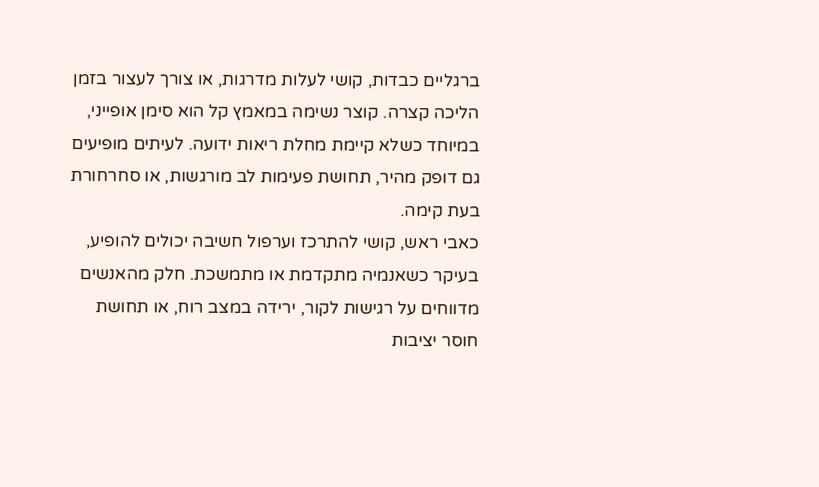ברגליים כבדות, קושי לעלות מדרגות, או צורך לעצור בזמן הליכה קצרה. קוצר נשימה במאמץ קל הוא סימן אופייני, במיוחד כשלא קיימת מחלת ריאות ידועה. לעיתים מופיעים גם דופק מהיר, תחושת פעימות לב מורגשות, או סחרחורת בעת קימה.
כאבי ראש, קושי להתרכז וערפול חשיבה יכולים להופיע, בעיקר כשאנמיה מתקדמת או מתמשכת. חלק מהאנשים מדווחים על רגישות לקור, ירידה במצב רוח, או תחושת חוסר יציבות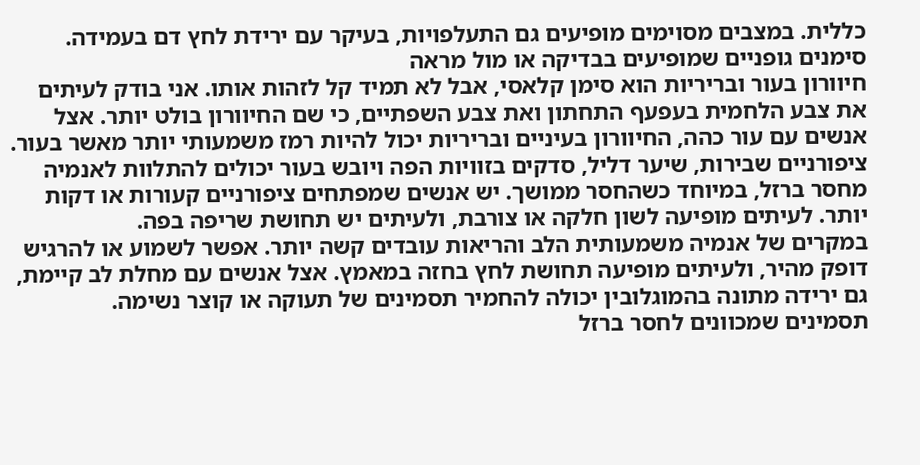כללית. במצבים מסוימים מופיעים גם התעלפויות, בעיקר עם ירידת לחץ דם בעמידה.
סימנים גופניים שמופיעים בבדיקה או מול מראה
חיוורון בעור ובריריות הוא סימן קלאסי, אבל לא תמיד קל לזהות אותו. אני בודק לעיתים את צבע הלחמית בעפעף התחתון ואת צבע השפתיים, כי שם החיוורון בולט יותר. אצל אנשים עם עור כהה, החיוורון בעיניים ובריריות יכול להיות רמז משמעותי יותר מאשר בעור.
ציפורניים שבירות, שיער דליל, סדקים בזוויות הפה ויובש בעור יכולים להתלוות לאנמיה מחסר ברזל, במיוחד כשהחסר ממושך. יש אנשים שמפתחים ציפורניים קעורות או דקות יותר. לעיתים מופיעה לשון חלקה או צורבת, ולעיתים יש תחושת שריפה בפה.
במקרים של אנמיה משמעותית הלב והריאות עובדים קשה יותר. אפשר לשמוע או להרגיש דופק מהיר, ולעיתים מופיעה תחושת לחץ בחזה במאמץ. אצל אנשים עם מחלת לב קיימת, גם ירידה מתונה בהמוגלובין יכולה להחמיר תסמינים של תעוקה או קוצר נשימה.
תסמינים שמכוונים לחסר ברזל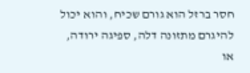חסר ברזל הוא גורם שכיח, והוא יכול להיגרם מתזונה דלה, ספיגה ירודה, או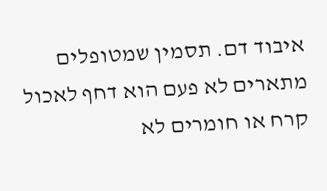איבוד דם. תסמין שמטופלים מתארים לא פעם הוא דחף לאכול קרח או חומרים לא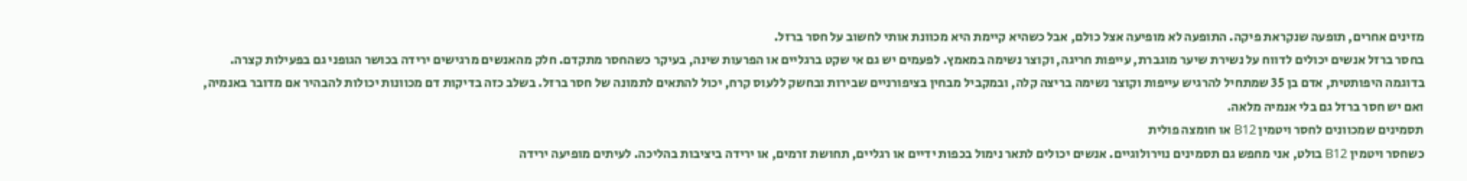מזינים אחרים, תופעה שנקראת פיקה. התופעה לא מופיעה אצל כולם, אבל כשהיא קיימת היא מכוונת אותי לחשוב על חסר ברזל.
בחסר ברזל אנשים יכולים לדווח על נשירת שיער מוגברת, עייפות חריגה, וקוצר נשימה במאמץ. לפעמים יש גם אי שקט ברגליים או הפרעות שינה, בעיקר כשהחסר מתקדם. חלק מהאנשים מרגישים ירידה בכושר הגופני גם בפעילות קצרה.
בדוגמה היפותטית, אדם בן 35 שמתחיל להרגיש עייפות וקוצר נשימה בריצה קלה, ובמקביל מבחין בציפורניים שבירות ובחשק ללעוס קרח, יכול להתאים לתמונה של חסר ברזל. בשלב כזה בדיקות דם מכוונות יכולות להבהיר אם מדובר באנמיה, ואם יש חסר ברזל גם בלי אנמיה מלאה.
תסמינים שמכוונים לחסר ויטמין B12 או חומצה פולית
כשחסר ויטמין B12 בולט, אני מחפש גם תסמינים נוירולוגיים. אנשים יכולים לתאר נימול בכפות ידיים או רגליים, תחושת זרמים, או ירידה ביציבות בהליכה. לעיתים מופיעה ירידה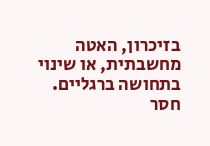בזיכרון, האטה מחשבתית, או שינוי בתחושה ברגליים.
חסר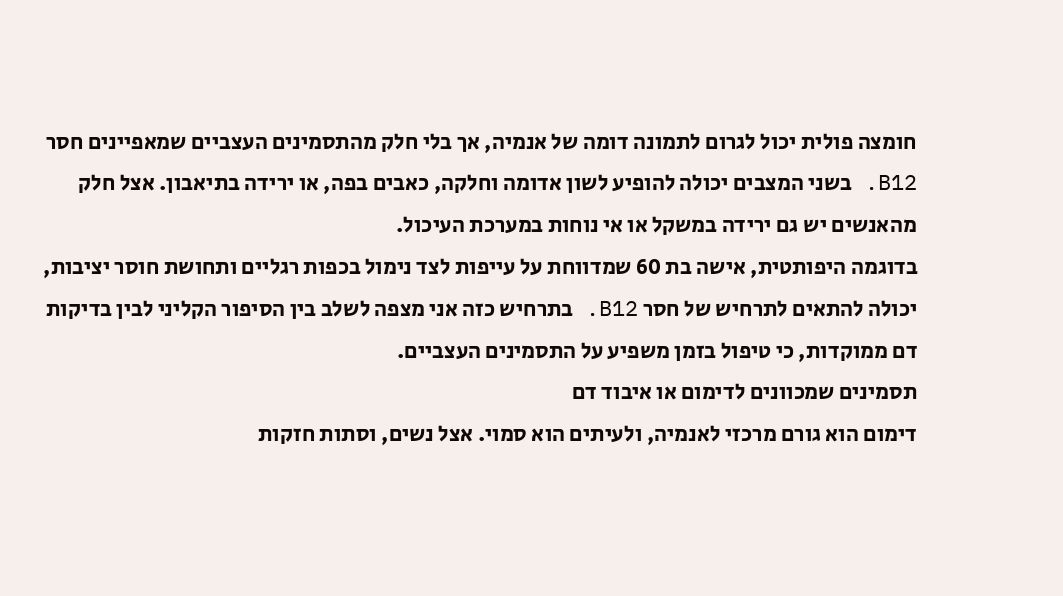חומצה פולית יכול לגרום לתמונה דומה של אנמיה, אך בלי חלק מהתסמינים העצביים שמאפיינים חסר B12. בשני המצבים יכולה להופיע לשון אדומה וחלקה, כאבים בפה, או ירידה בתיאבון. אצל חלק מהאנשים יש גם ירידה במשקל או אי נוחות במערכת העיכול.
בדוגמה היפותטית, אישה בת 60 שמדווחת על עייפות לצד נימול בכפות רגליים ותחושת חוסר יציבות, יכולה להתאים לתרחיש של חסר B12. בתרחיש כזה אני מצפה לשלב בין הסיפור הקליני לבין בדיקות דם ממוקדות, כי טיפול בזמן משפיע על התסמינים העצביים.
תסמינים שמכוונים לדימום או איבוד דם
דימום הוא גורם מרכזי לאנמיה, ולעיתים הוא סמוי. אצל נשים, וסתות חזקות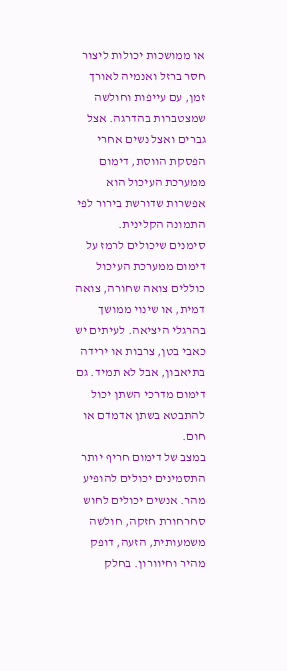או ממושכות יכולות ליצור חסר ברזל ואנמיה לאורך זמן, עם עייפות וחולשה שמצטברות בהדרגה. אצל גברים ואצל נשים אחרי הפסקת הווסת, דימום ממערכת העיכול הוא אפשרות שדורשת בירור לפי התמונה הקלינית.
סימנים שיכולים לרמז על דימום ממערכת העיכול כוללים צואה שחורה, צואה דמית, או שינוי ממושך בהרגלי היציאה. לעיתים יש כאבי בטן, צרבות או ירידה בתיאבון, אבל לא תמיד. גם דימום מדרכי השתן יכול להתבטא בשתן אדמדם או חום.
במצב של דימום חריף יותר התסמינים יכולים להופיע מהר. אנשים יכולים לחוש סחרחורת חזקה, חולשה משמעותית, הזעה, דופק מהיר וחיוורון. בחלק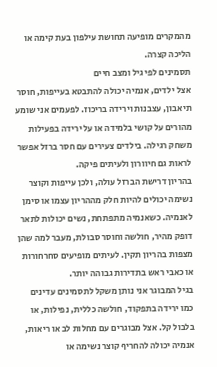מהמקרים מופיעה תחושת עילפון בעת קימה או הליכה קצרה.
תסמינים לפי גיל ומצב חיים
אצל ילדים, אנמיה יכולה להתבטא בעייפות, חוסר תיאבון, עצבנות וירידה בריכוז. לפעמים אני שומע מהורים על קושי בלמידה או על ירידה בפעילות משחק רגילה. בילדים צעירים עם חסר ברזל אפשר לראות גם חיוורון ולעיתים פיקה.
בהריון דרישת הברזל עולה, ולכן עייפות וקוצר נשימה יכולים להיות חלק מההריון עצמו או סימן לאנמיה. כשאנמיה מתפתחת, נשים יכולות לתאר דופק מהיר, חולשה וחוסר סבולת, מעבר למה שהן מצפות בהריון תקין. לעיתים מופיעים סחרחורות או כאבי ראש בתדירות גבוהה יותר.
בגיל המבוגר אני נותן משקל לתסמינים עדינים כמו ירידה בתפקוד, חולשה כללית, נפילות, או בלבול קל. אצל מבוגרים עם מחלות לב או ריאות, אנמיה יכולה להחריף קוצר נשימה או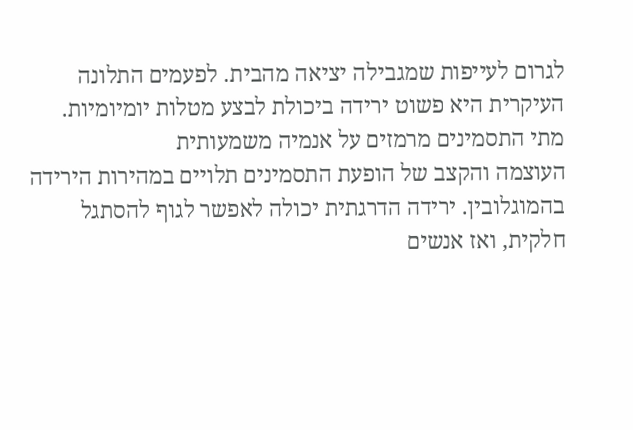לגרום לעייפות שמגבילה יציאה מהבית. לפעמים התלונה העיקרית היא פשוט ירידה ביכולת לבצע מטלות יומיומיות.
מתי התסמינים מרמזים על אנמיה משמעותית
העוצמה והקצב של הופעת התסמינים תלויים במהירות הירידה בהמוגלובין. ירידה הדרגתית יכולה לאפשר לגוף להסתגל חלקית, ואז אנשים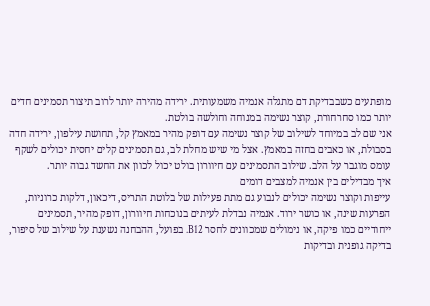מופתעים כשבבדיקת דם מתגלה אנמיה משמעותית. ירידה מהירה יותר לרוב תיצור תסמינים חדים יותר כמו סחרחורת, קוצר נשימה במנוחה וחולשה בולטת.
אני שם לב במיוחד לשילוב של קוצר נשימה עם דופק מהיר במאמץ קל, תחושת עילפון, ירידה חדה בסבולת, או כאבים בחזה במאמץ. אצל מי שיש מחלת לב, גם תסמינים קלים יחסית יכולים לשקף עומס מוגבר על הלב. שילוב התסמינים עם חיוורון בולט יכול לכוון את החשד גבוה יותר.
איך מבדילים בין אנמיה למצבים דומים
עייפות וקוצר נשימה יכולים לנבוע גם מתת פעילות של בלוטת התריס, דיכאון, דלקות כרוניות, הפרעות שינה, או כושר ירוד. אנמיה נבדלת לעיתים בנוכחות חיוורון, דופק מהיר, תסמינים ייחודיים כמו פיקה, או נימולים שמכוונים לחסר B12. בפועל, ההבחנה נשענת על שילוב של סיפור, בדיקה גופנית ובדיקות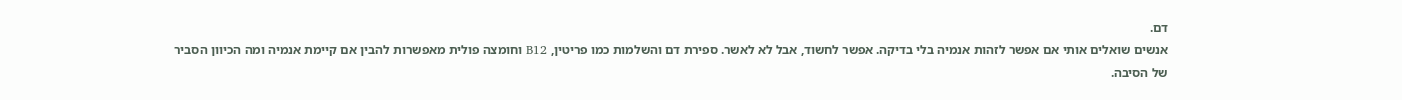דם.
אנשים שואלים אותי אם אפשר לזהות אנמיה בלי בדיקה. אפשר לחשוד, אבל לא לאשר. ספירת דם והשלמות כמו פריטין, B12 וחומצה פולית מאפשרות להבין אם קיימת אנמיה ומה הכיוון הסביר של הסיבה.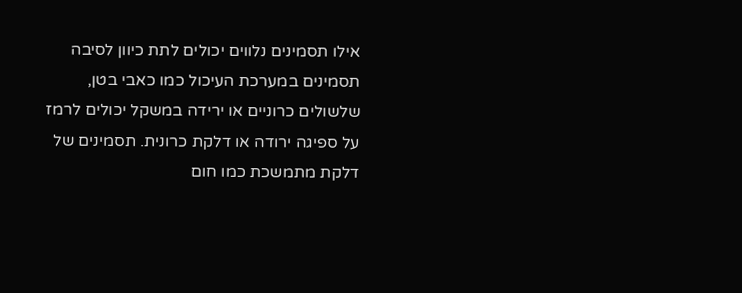אילו תסמינים נלווים יכולים לתת כיוון לסיבה
תסמינים במערכת העיכול כמו כאבי בטן, שלשולים כרוניים או ירידה במשקל יכולים לרמז על ספיגה ירודה או דלקת כרונית. תסמינים של דלקת מתמשכת כמו חום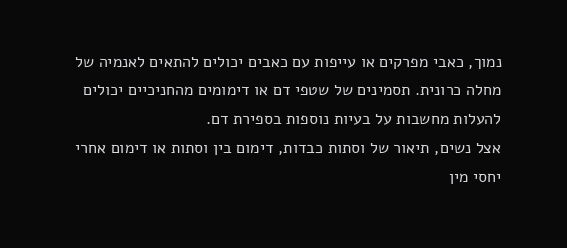נמוך, כאבי מפרקים או עייפות עם כאבים יכולים להתאים לאנמיה של מחלה כרונית. תסמינים של שטפי דם או דימומים מהחניכיים יכולים להעלות מחשבות על בעיות נוספות בספירת דם.
אצל נשים, תיאור של וסתות כבדות, דימום בין וסתות או דימום אחרי יחסי מין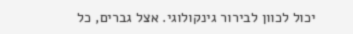יכול לכוון לבירור גינקולוגי. אצל גברים, כל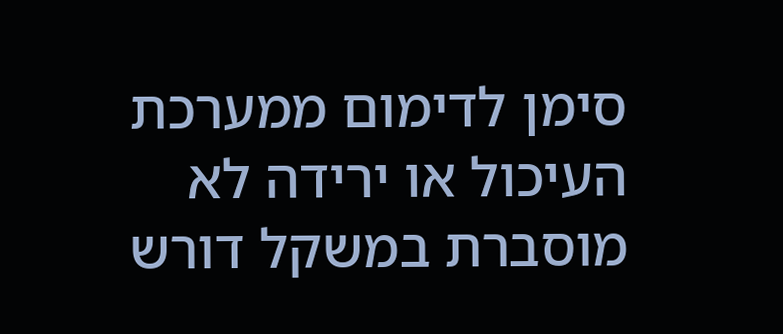סימן לדימום ממערכת העיכול או ירידה לא מוסברת במשקל דורש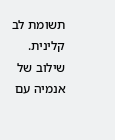תשומת לב קלינית. שילוב של אנמיה עם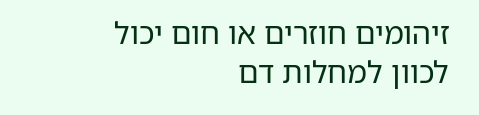זיהומים חוזרים או חום יכול לכוון למחלות דם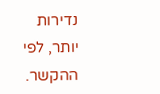נדירות יותר, לפי ההקשר.